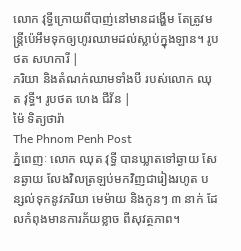លោក វុទ្ធីក្រោយពីបាញ់នៅមានដង្ហើម តែត្រូវមន្ត្រីប៉េអឹមទុកឲ្យហូរឈាមដល់ស្លាប់ក្នុងឡាន។ រូបថត សហការី |
ភរិយា និងតំណក់ឈាមទាំងបី របស់លោក ឈុត វុទ្ធី។ រូបថត ហេង ជីវ័ន |
ម៉ៃ ទិត្យថារ៉ា
The Phnom Penh Post
ភ្នំពេញៈ លោក ឈុត វុទ្ធី បានឃ្លាតទៅឆ្ងាយ សែនឆ្ងាយ លែងវិលត្រឡប់មកវិញជារៀងរហូត បន្សល់ទុកនូវភរិយា មេម៉ាយ និងកូនៗ ៣ នាក់ ដែលកំពុងមានការភ័យខ្លាច ពីសុវត្ថភាព។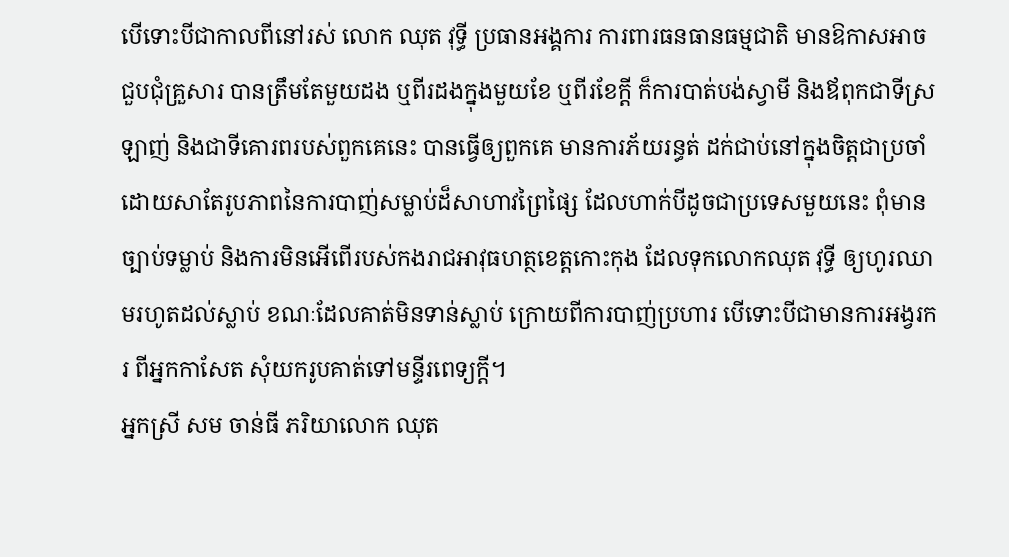បើទោះបីជាកាលពីនៅរស់ លោក ឈុត វុទ្ធី ប្រធានអង្គការ ការពារធនធានធម្មជាតិ មានឱកាសអាចជួបជុំគ្រួសារ បានត្រឹមតែមួយដង ឬពីរដងក្នុងមួយខែ ឬពីរខែក្តី ក៏ការបាត់បង់ស្វាមី និងឪពុកជាទីស្រឡាញ់ និងជាទីគោរពរបស់ពួកគេនេះ បានធ្វើឲ្យពួកគេ មានការភ័យរន្ធត់ ដក់ជាប់នៅក្នុងចិត្តជាប្រចាំ ដោយសាតែរូបភាពនៃការបាញ់សម្លាប់ដ៏សាហាវព្រៃផ្សៃ ដែលហាក់បីដូចជាប្រទេសមួយនេះ ពុំមានច្បាប់ទម្លាប់ និងការមិនអើពើរបស់កងរាជអាវុធហត្ថខេត្តកោះកុង ដែលទុកលោកឈុត វុទ្ធី ឲ្យហូរឈាមរហូតដល់ស្លាប់ ខណៈដែលគាត់មិនទាន់ស្លាប់ ក្រោយពីការបាញ់ប្រហារ បើទោះបីជាមានការអង្វរករ ពីអ្នកកាសែត សុំយករូបគាត់ទៅមន្ទីរពេទ្យក្តី។
អ្នកស្រី សម ចាន់ធី ភរិយាលោក ឈុត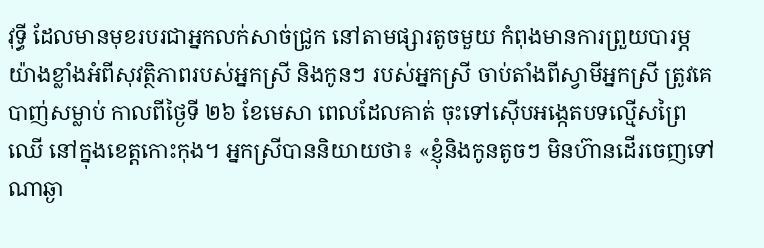វុទ្ធី ដែលមានមុខរបរជាអ្នកលក់សាច់ជ្រូក នៅតាមផ្សារតូចមួយ កំពុងមានការព្រួយបារម្ភយ៉ាងខ្លាំងអំពីសុវត្ថិភាពរបស់អ្នកស្រី និងកូនៗ របស់អ្នកស្រី ចាប់តាំងពីស្វាមីអ្នកស្រី ត្រូវគេបាញ់សម្លាប់ កាលពីថ្ងៃទី ២៦ ខែមេសា ពេលដែលគាត់ ចុះទៅស៊ើបអង្កេតបទល្មើសព្រៃឈើ នៅក្នុងខេត្តកោះកុង។ អ្នកស្រីបាននិយាយថា៖ «ខ្ញុំនិងកូនតូចៗ មិនហ៊ានដើរចេញទៅណាឆ្ងា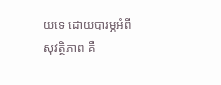យទេ ដោយបារម្ភអំពីសុវត្ថិភាព គឺ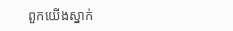ពួកយើងស្នាក់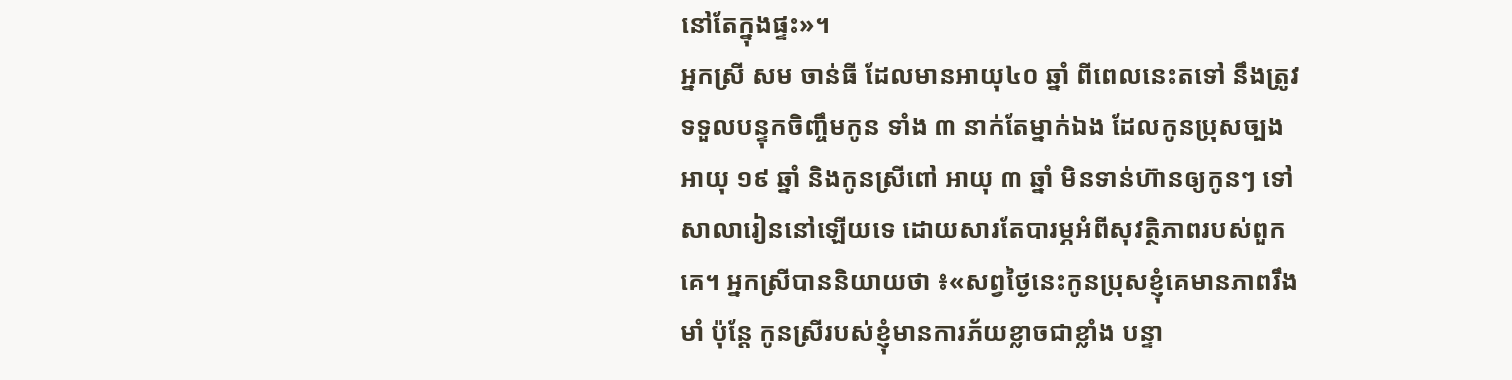នៅតែក្នុងផ្ទះ»។
អ្នកស្រី សម ចាន់ធី ដែលមានអាយុ៤០ ឆ្នាំ ពីពេលនេះតទៅ នឹងត្រូវទទួលបន្ទុកចិញ្ចឹមកូន ទាំង ៣ នាក់តែម្នាក់ឯង ដែលកូនប្រុសច្បង អាយុ ១៩ ឆ្នាំ និងកូនស្រីពៅ អាយុ ៣ ឆ្នាំ មិនទាន់ហ៊ានឲ្យកូនៗ ទៅសាលារៀននៅឡើយទេ ដោយសារតែបារម្ភអំពីសុវត្ថិភាពរបស់ពួកគេ។ អ្នកស្រីបាននិយាយថា ៖«សព្វថ្ងៃនេះកូនប្រុសខ្ញុំគេមានភាពរឹងមាំ ប៉ុន្តែ កូនស្រីរបស់ខ្ញុំមានការភ័យខ្លាចជាខ្លាំង បន្ទា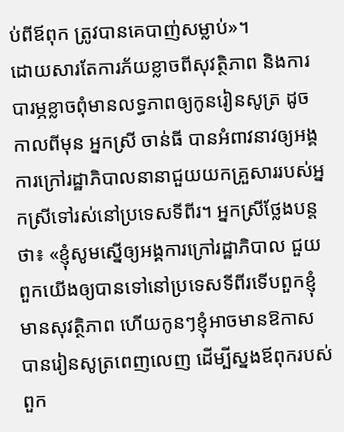ប់ពីឪពុក ត្រូវបានគេបាញ់សម្លាប់»។
ដោយសារតែការភ័យខ្លាចពីសុវត្ថិភាព និងការបារម្ភខ្លាចពុំមានលទ្ធភាពឲ្យកូនរៀនសូត្រ ដូចកាលពីមុន អ្នកស្រី ចាន់ធី បានអំពាវនាវឲ្យអង្គការក្រៅរដ្ឋាភិបាលនានាជួយយកគ្រួសាររបស់អ្នកស្រីទៅរស់នៅប្រទេសទីពីរ។ អ្នកស្រីថ្លែងបន្តថា៖ «ខ្ញុំសូមស្នើឲ្យអង្គការក្រៅរដ្ឋាភិបាល ជួយពួកយើងឲ្យបានទៅនៅប្រទេសទីពីរទើបពួកខ្ញុំ មានសុវត្ថិភាព ហើយកូនៗខ្ញុំអាចមានឱកាសបានរៀនសូត្រពេញលេញ ដើម្បីស្នងឪពុករបស់ពួក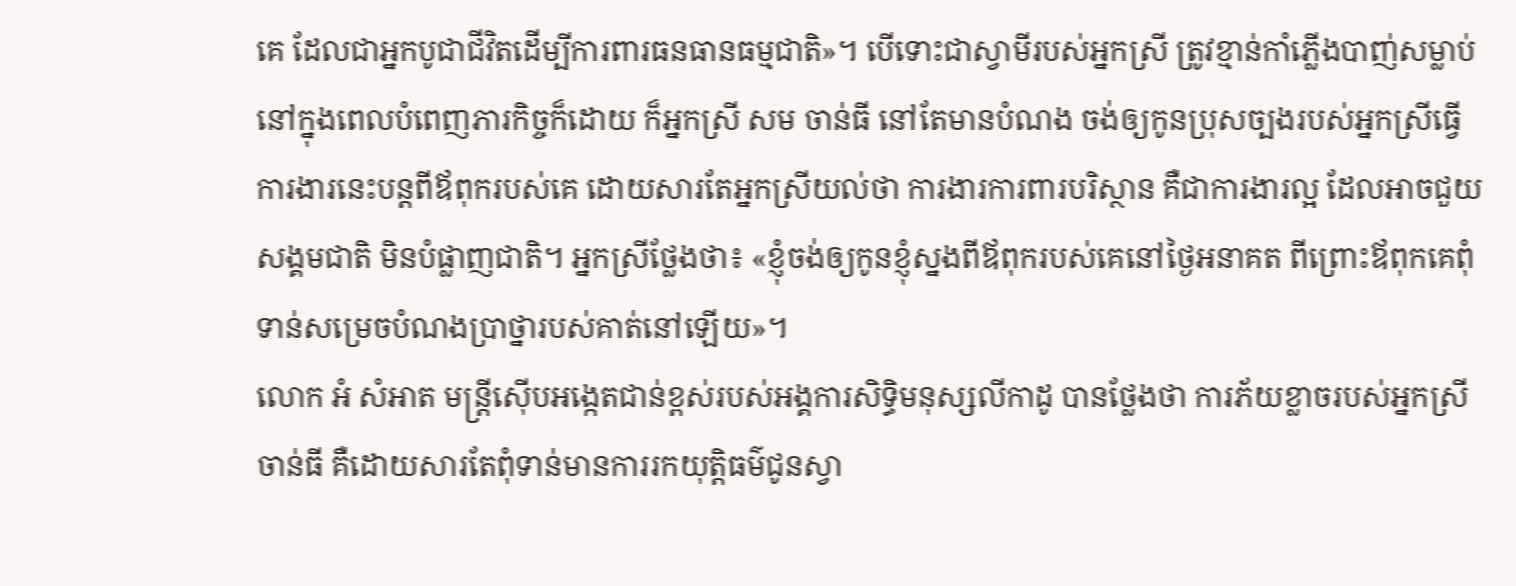គេ ដែលជាអ្នកបូជាជីវិតដើម្បីការពារធនធានធម្មជាតិ»។ បើទោះជាស្វាមីរបស់អ្នកស្រី ត្រូវខ្មាន់កាំភ្លើងបាញ់សម្លាប់នៅក្នុងពេលបំពេញភារកិច្ចក៏ដោយ ក៏អ្នកស្រី សម ចាន់ធី នៅតែមានបំណង ចង់ឲ្យកូនប្រុសច្បងរបស់អ្នកស្រីធ្វើការងារនេះបន្តពីឪពុករបស់គេ ដោយសារតែអ្នកស្រីយល់ថា ការងារការពារបរិស្ថាន គឺជាការងារល្អ ដែលអាចជួយសង្គមជាតិ មិនបំផ្លាញជាតិ។ អ្នកស្រីថ្លែងថា៖ «ខ្ញុំចង់ឲ្យកូនខ្ញុំស្នងពីឪពុករបស់គេនៅថ្ងៃអនាគត ពីព្រោះឪពុកគេពុំទាន់សម្រេចបំណងប្រាថ្នារបស់គាត់នៅឡើយ»។
លោក អំ សំអាត មន្ត្រីស៊ើបអង្កេតជាន់ខ្ពស់របស់អង្គការសិទ្ធិមនុស្សលីកាដូ បានថ្លែងថា ការភ័យខ្លាចរបស់អ្នកស្រី ចាន់ធី គឺដោយសារតែពុំទាន់មានការរកយុត្តិធម៌ជូនស្វា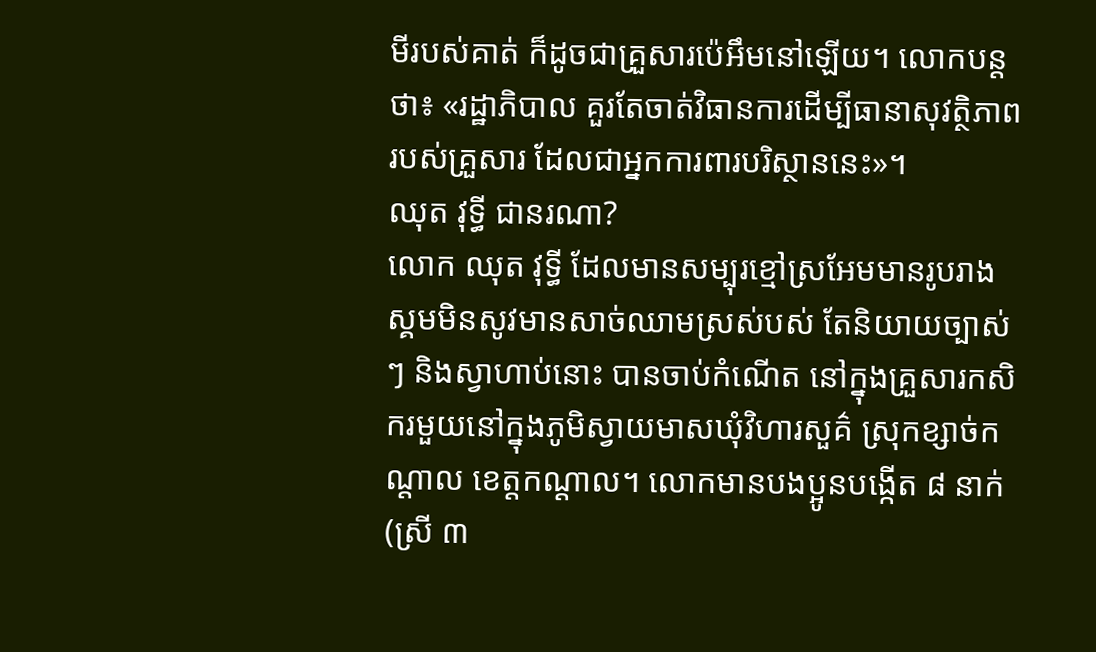មីរបស់គាត់ ក៏ដូចជាគ្រួសារប៉េអឹមនៅឡើយ។ លោកបន្តថា៖ «រដ្ឋាភិបាល គួរតែចាត់វិធានការដើម្បីធានាសុវត្ថិភាពរបស់គ្រួសារ ដែលជាអ្នកការពារបរិស្ថាននេះ»។
ឈុត វុទ្ធី ជានរណា?
លោក ឈុត វុទ្ធី ដែលមានសម្បុរខ្មៅស្រអែមមានរូបរាងស្គមមិនសូវមានសាច់ឈាមស្រស់បស់ តែនិយាយច្បាស់ៗ និងស្វាហាប់នោះ បានចាប់កំណើត នៅក្នុងគ្រួសារកសិករមួយនៅក្នុងភូមិស្វាយមាសឃុំវិហារសួគ៌ ស្រុកខ្សាច់កណ្តាល ខេត្តកណ្តាល។ លោកមានបងប្អូនបង្កើត ៨ នាក់ (ស្រី ៣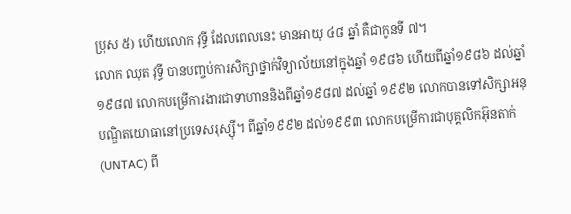ប្រុស ៥) ហើយលោក វុទ្ធី ដែលពេលនេះ មានអាយុ ៤៨ ឆ្នាំ គឺជាកូនទី ៧។
លោក ឈុត វុទ្ធី បានបញ្ចប់ការសិក្សាថ្នាក់វិទ្យាល័យនៅក្នុងឆ្នាំ ១៩៨៦ ហើយពីឆ្នាំ១៩៨៦ ដល់ឆ្នាំ១៩៨៧ លោកបម្រើការងារជាទាហាននិងពីឆ្នាំ១៩៨៧ ដល់ឆ្នាំ ១៩៩២ លោកបានទៅសិក្សាអនុបណ្ឌិតយោធានៅប្រទេសរុស្ស៊ី។ ពីឆ្នាំ១៩៩២ ដល់១៩៩៣ លោកបម្រើការជាបុគ្គលិកអ៊ុនតាក់ (UNTAC) ពី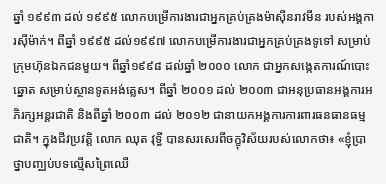ឆ្នាំ ១៩៩៣ ដល់ ១៩៩៥ លោកបម្រើការងារជាអ្នកគ្រប់គ្រងម៉ាស៊ីនរាវមីន របស់អង្គការស៊ីម៉ាក់។ ពីឆ្នាំ ១៩៩៥ ដល់១៩៩៧ លោកបម្រើការងារជាអ្នកគ្រប់គ្រងទូទៅ សម្រាប់ក្រុមហ៊ុនឯកជនមួយ។ ពីឆ្នាំ១៩៩៨ ដល់ឆ្នាំ ២០០០ លោក ជាអ្នកសង្កេតការណ៍បោះឆ្នោត សម្រាប់ស្ថានទូតអង់គ្លេស។ ពីឆ្នាំ ២០០១ ដល់ ២០០៣ ជាអនុប្រធានអង្គការអភិរក្សអន្តរជាតិ និងពីឆ្នាំ ២០០៣ ដល់ ២០១២ ជានាយកអង្គការការពារធនធានធម្មជាតិ។ ក្នុងជីវប្រវត្តិ លោក ឈុត វុទ្ធី បានសរសេរពីចក្ខុវិស័យរបស់លោកថា៖ «ខ្ញុំប្រាថ្នាបញ្ឈប់បទល្មើសព្រៃឈើ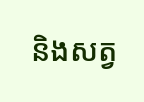និងសត្វ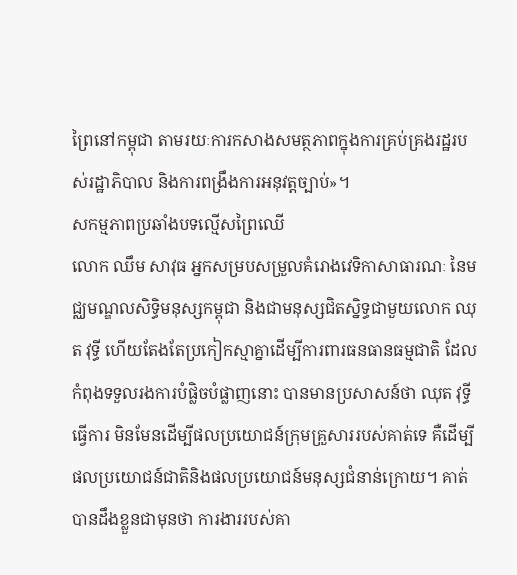ព្រៃនៅកម្ពុជា តាមរយៈការកសាងសមត្ថភាពក្នុងការគ្រប់គ្រងរដ្ឋរបស់រដ្ឋាភិបាល និងការពង្រឹងការអនុវត្តច្បាប់»។
សកម្មភាពប្រឆាំងបទល្មើសព្រៃឈើ
លោក ឈឹម សាវុធ អ្នកសម្របសម្រួលគំរោងវេទិកាសាធារណៈ នៃមជ្ឈមណ្ឌលសិទ្ធិមនុស្សកម្ពុជា និងជាមនុស្សជិតស្និទ្ធជាមួយលោក ឈុត វុទ្ធី ហើយតែងតែប្រកៀកស្មាគ្នាដើម្បីការពារធនធានធម្មជាតិ ដែលកំពុងទទួលរងការបំផ្លិចបំផ្លាញនោះ បានមានប្រសាសន៍ថា ឈុត វុទ្ធី ធ្វើការ មិនមែនដើម្បីផលប្រយោជន៍ក្រុមគ្រួសាររបស់គាត់ទេ គឺដើម្បីផលប្រយោជន៍ជាតិនិងផលប្រយោជន៍មនុស្សជំនាន់ក្រោយ។ គាត់បានដឹងខ្លួនជាមុនថា ការងាររបស់គា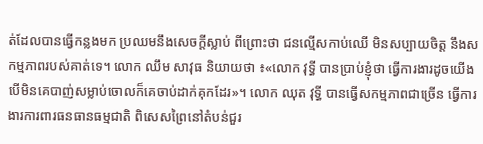ត់ដែលបានធ្វើកន្លងមក ប្រឈមនឹងសេចក្ដីស្លាប់ ពីព្រោះថា ជនល្មើសកាប់ឈើ មិនសប្បាយចិត្ត នឹងសកម្មភាពរបស់គាត់ទេ។ លោក ឈឹម សាវុធ និយាយថា ៖«លោក វុទ្ធី បានប្រាប់ខ្ញុំថា ធ្វើការងារដូចយើង បើមិនគេបាញ់សម្លាប់ចោលក៏គេចាប់ដាក់គុកដែរ»។ លោក ឈុត វុទ្ធី បានធ្វើសកម្មភាពជាច្រើន ធ្វើការងារការពារធនធានធម្មជាតិ ពិសេសព្រៃនៅតំបន់ជួរ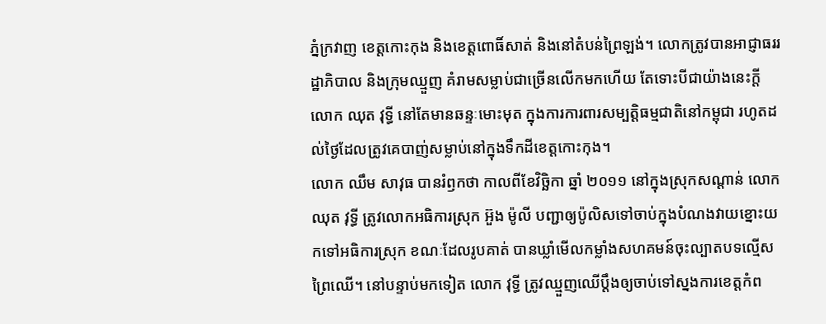ភ្នំក្រវាញ ខេត្តកោះកុង និងខេត្តពោធិ៍សាត់ និងនៅតំបន់ព្រៃឡង់។ លោកត្រូវបានអាជ្ញាធររដ្ឋាភិបាល និងក្រុមឈ្មួញ គំរាមសម្លាប់ជាច្រើនលើកមកហើយ តែទោះបីជាយ៉ាងនេះក្ដី លោក ឈុត វុទ្ធី នៅតែមានឆន្ទៈមោះមុត ក្នុងការការពារសម្បត្តិធម្មជាតិនៅកម្ពុជា រហូតដល់ថ្ងៃដែលត្រូវគេបាញ់សម្លាប់នៅក្នុងទឹកដីខេត្តកោះកុង។
លោក ឈឹម សាវុធ បានរំឭកថា កាលពីខែវិចិ្ឆកា ឆ្នាំ ២០១១ នៅក្នុងស្រុកសណ្តាន់ លោក ឈុត វុទ្ធី ត្រូវលោកអធិការស្រុក អ៊ួង ម៉ូលី បញ្ជាឲ្យប៉ូលិសទៅចាប់ក្នុងបំណងវាយខ្នោះយកទៅអធិការស្រុក ខណៈដែលរូបគាត់ បានឃ្លាំមើលកម្លាំងសហគមន៍ចុះល្បាតបទល្មើសព្រៃឈើ។ នៅបន្ទាប់មកទៀត លោក វុទ្ធី ត្រូវឈ្មួញឈើប្តឹងឲ្យចាប់ទៅស្នងការខេត្តកំព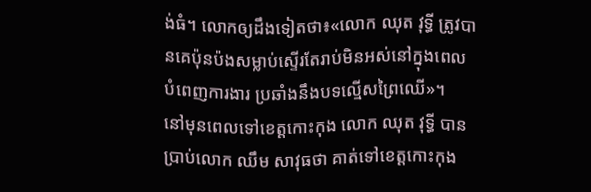ង់ធំ។ លោកឲ្យដឹងទៀតថា៖«លោក ឈុត វុទ្ធី ត្រូវបានគេប៉ុនប៉ងសម្លាប់ស្ទើរតែរាប់មិនអស់នៅក្នុងពេលបំពេញការងារ ប្រឆាំងនឹងបទល្មើសព្រៃឈើ»។
នៅមុនពេលទៅខេត្តកោះកុង លោក ឈុត វុទ្ធី បានប្រាប់លោក ឈឹម សាវុធថា គាត់ទៅខេត្តកោះកុង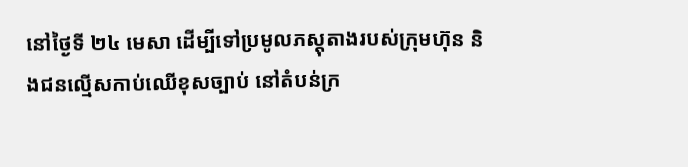នៅថ្ងៃទី ២៤ មេសា ដើម្បីទៅប្រមូលភស្តុតាងរបស់ក្រុមហ៊ុន និងជនល្មើសកាប់ឈើខុសច្បាប់ នៅតំបន់ក្រ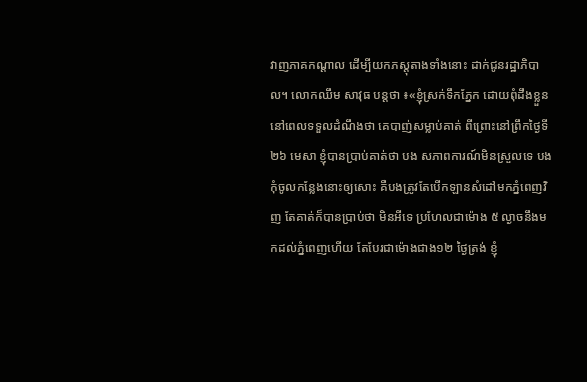វាញភាគកណ្ដាល ដើម្បីយកភស្តុតាងទាំងនោះ ដាក់ជូនរដ្ឋាភិបាល។ លោកឈឹម សាវុធ បន្តថា ៖«ខ្ញុំស្រក់ទឹកភ្នែក ដោយពុំដឹងខ្លួន នៅពេលទទួលដំណឹងថា គេបាញ់សម្លាប់គាត់ ពីព្រោះនៅព្រឹកថ្ងៃទី ២៦ មេសា ខ្ញុំបានប្រាប់គាត់ថា បង សភាពការណ៍មិនស្រួលទេ បងកុំចូលកន្លែងនោះឲ្យសោះ គឺបងត្រូវតែបើកឡានសំដៅមកភ្នំពេញវិញ តែគាត់ក៏បានប្រាប់ថា មិនអីទេ ប្រហែលជាម៉ោង ៥ ល្ងាចនឹងមកដល់ភ្នំពេញហើយ តែបែរជាម៉ោងជាង១២ ថ្ងៃត្រង់ ខ្ញុំ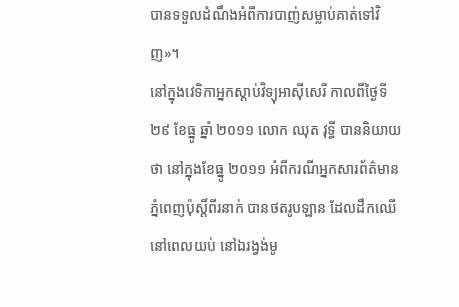បានទទួលដំណឹងអំពីការបាញ់សម្លាប់គាត់ទៅវិញ»។
នៅក្នុងវេទិកាអ្នកស្ដាប់វិទ្យុអាស៊ីសេរី កាលពីថ្ងៃទី ២៩ ខែធ្នូ ឆ្នាំ ២០១១ លោក ឈុត វុទ្ធី បាននិយាយថា នៅក្នុងខែធ្នូ ២០១១ អំពីករណីអ្នកសារព័ត៌មានភ្នំពេញប៉ុស្តិ៍ពីរនាក់ បានថតរូបឡាន ដែលដឹកឈើនៅពេលយប់ នៅឯរង្វង់មូ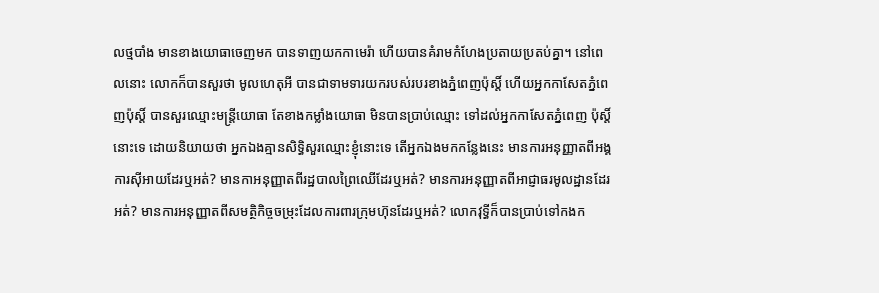លថ្មបាំង មានខាងយោធាចេញមក បានទាញយកកាមេរ៉ា ហើយបានគំរាមកំហែងប្រតាយប្រតប់គ្នា។ នៅពេលនោះ លោកក៏បានសួរថា មូលហេតុអី បានជាទាមទារយករបស់របរខាងភ្នំពេញប៉ុស្តិ៍ ហើយអ្នកកាសែតភ្នំពេញប៉ុស្តិ៍ បានសួរឈ្មោះមន្ត្រីយោធា តែខាងកម្លាំងយោធា មិនបានប្រាប់ឈ្មោះ ទៅដល់អ្នកកាសែតភ្នំពេញ ប៉ុស្តិ៍នោះទេ ដោយនិយាយថា អ្នកឯងគ្មានសិទ្ធិសួរឈ្មោះខ្ញុំនោះទេ តើអ្នកឯងមកកន្លែងនេះ មានការអនុញ្ញាតពីអង្គការស៊ីអាយដែរឬអត់? មានកាអនុញ្ញាតពីរដ្ឋបាលព្រៃឈើដែរឬអត់? មានការអនុញ្ញាតពីអាជ្ញាធរមូលដ្ឋានដែរអត់? មានការអនុញ្ញាតពីសមត្ថិកិច្ចចម្រុះដែលការពារក្រុមហ៊ុនដែរឬអត់? លោកវុទ្ធីក៏បានប្រាប់ទៅកងក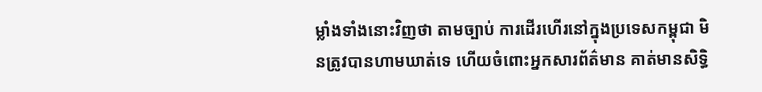ម្លាំងទាំងនោះវិញថា តាមច្បាប់ ការដើរហើរនៅក្នុងប្រទេសកម្ពុជា មិនត្រូវបានហាមឃាត់ទេ ហើយចំពោះអ្នកសារព័ត៌មាន គាត់មានសិទ្ធិ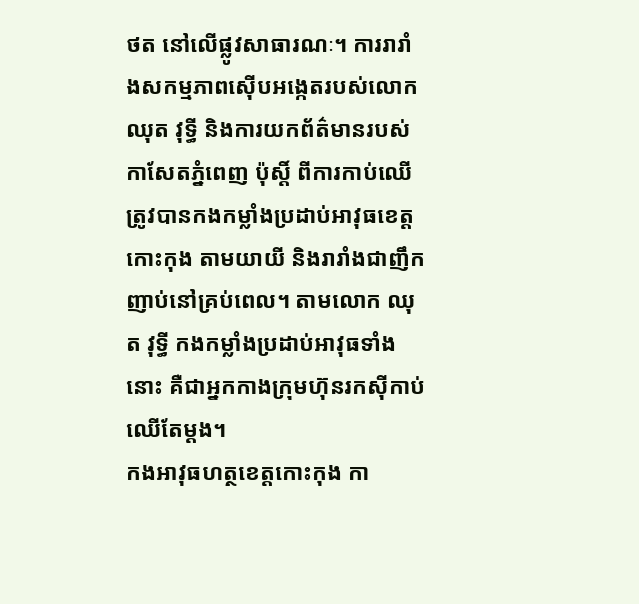ថត នៅលើផ្លូវសាធារណៈ។ ការរារាំងសកម្មភាពស៊ើបអង្កេតរបស់លោក ឈុត វុទ្ធី និងការយកព័ត៌មានរបស់កាសែតភ្នំពេញ ប៉ុស្តិ៍ ពីការកាប់ឈើត្រូវបានកងកម្លាំងប្រដាប់អាវុធខេត្តកោះកុង តាមយាយី និងរារាំងជាញឹកញាប់នៅគ្រប់ពេល។ តាមលោក ឈុត វុទ្ធី កងកម្លាំងប្រដាប់អាវុធទាំងនោះ គឺជាអ្នកកាងក្រុមហ៊ុនរកស៊ីកាប់ឈើតែម្ដង។
កងអាវុធហត្ថខេត្តកោះកុង កា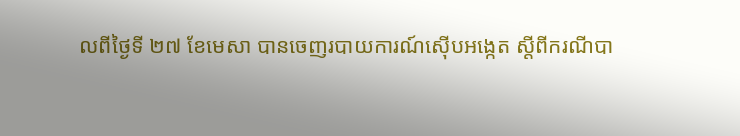លពីថ្ងៃទី ២៧ ខែមេសា បានចេញរបាយការណ៍ស៊ើបអង្កេត ស្តីពីករណីបា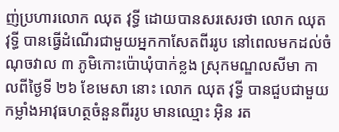ញ់ប្រហារលោក ឈុត វុទ្ធី ដោយបានសរសេរថា លោក ឈុត វុទ្ធី បានធ្វើដំណើរជាមួយអ្នកកាសែតពីររូប នៅពេលមកដល់ចំណុចវាល ៣ ភូមិកោះប៉ោឃុំបាក់ខ្លង ស្រុកមណ្ឌលសីមា កាលពីថ្ងៃទី ២៦ ខែមេសា នោះ លោក ឈុត វុទ្ធី បានជួបជាមួយកម្លាំងអាវុធហត្ថចំនួនពីររូប មានឈ្មោះ អ៊ិន រត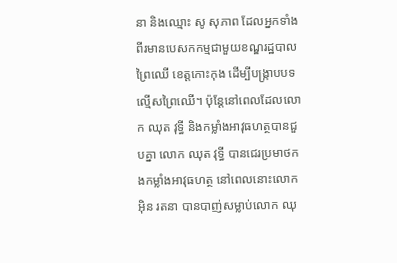នា និងឈ្មោះ សូ សុភាព ដែលអ្នកទាំងពីរមានបេសកកម្មជាមួយខណ្ឌរដ្ឋបាលព្រៃឈើ ខេត្តកោះកុង ដើម្បីបង្ក្រាបបទល្មើសព្រៃឈើ។ ប៉ុន្តែនៅពេលដែលលោក ឈុត វុទ្ធី និងកម្លាំងអាវុធហត្ថបានជួបគ្នា លោក ឈុត វុទ្ធី បានជេរប្រមាថកងកម្លាំងអាវុធហត្ថ នៅពេលនោះលោក អ៊ិន រតនា បានបាញ់សម្លាប់លោក ឈុ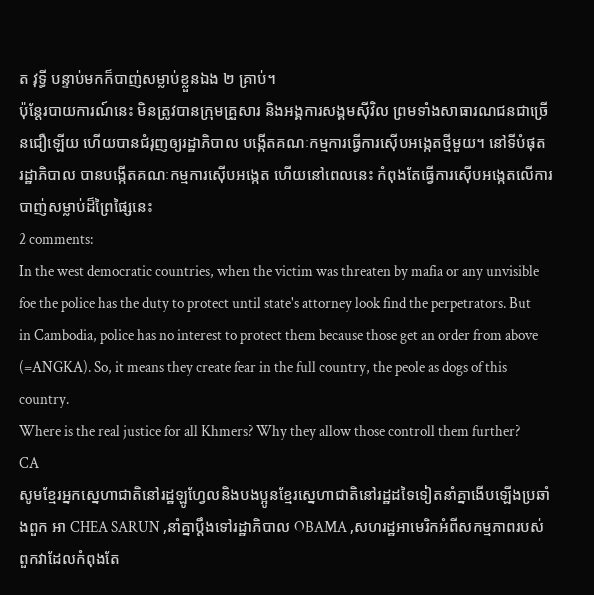ត វុទ្ធី បន្ទាប់មកក៏បាញ់សម្លាប់ខ្លួនឯង ២ គ្រាប់។
ប៉ុន្តែរបាយការណ៍នេះ មិនត្រូវបានក្រុមគ្រួសារ និងអង្គការសង្គមស៊ីវិល ព្រមទាំងសាធារណជនជាច្រើនជឿឡើយ ហើយបានជំរុញឲ្យរដ្ឋាភិបាល បង្កើតគណៈកម្មការធ្វើការស៊ើបអង្កេតថ្មីមួយ។ នៅទីបំផុត រដ្ឋាភិបាល បានបង្កើតគណៈកម្មការស៊ើបអង្កេត ហើយនៅពេលនេះ កំពុងតែធ្វើការស៊ើបអង្កេតលើការបាញ់សម្លាប់ដ៏ព្រៃផ្សៃនេះ
2 comments:
In the west democratic countries, when the victim was threaten by mafia or any unvisible foe the police has the duty to protect until state's attorney look find the perpetrators. But in Cambodia, police has no interest to protect them because those get an order from above (=ANGKA). So, it means they create fear in the full country, the peole as dogs of this country.
Where is the real justice for all Khmers? Why they allow those controll them further?
CA
សូមខ្មែរអ្នកស្នេហាជាតិនៅរដ្ឋឡូហ្វែលនិងបងប្អូនខ្មែរស្នេហាជាតិនៅរដ្ឋដទៃទៀតនាំគ្នាងើបឡើងប្រឆាំងពួក អា CHEA SARUN ,នាំគ្នាប្តឹងទៅរដ្ឋាភិបាល OBAMA ,សហរដ្ឋអាមេរិកអំពីសកម្មភាពរបស់ពួកវាដែលកំពុងតែ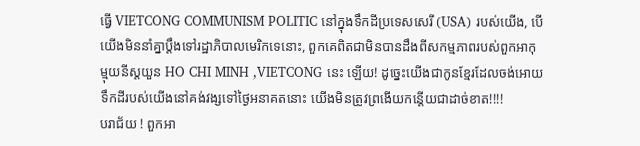ធ្វើ VIETCONG COMMUNISM POLITIC នៅក្នុងទឹកដីប្រទេសសេរី (USA) របស់យើង, បើយើងមិននាំគ្នាប្តឹងទៅរដ្ឋាភិបាលមេរិកទេនោះ, ពួកគេពិតជាមិនបានដឹងពីសកម្មភាពរបស់ពួកអាកុម្មុយនីស្តយួន HO CHI MINH ,VIETCONG នេះ ឡើយ! ដូច្នេះយើងជាកូនខ្មែរដែលចង់អោយទឹកដីរបស់យើងនៅគង់វង្សទៅថ្ងៃអនាគតនោះ យើងមិនត្រូវព្រងើយកន្តើយជាដាច់ខាត!!!!
បរាជ័យ ! ពួកអា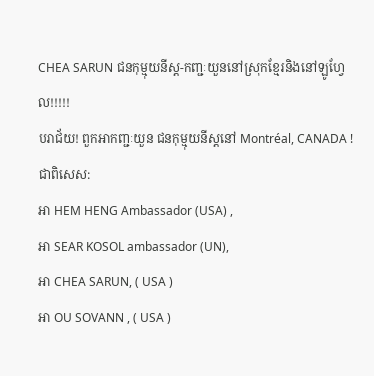CHEA SARUN ជនកុម្មុយនីស្ត-កញ្ជៈយួននៅស្រុកខ្មែរនិងនៅឡូហ្វែល!!!!!
បរាជ័យ! ពួកអាកញ្ជៈយួន ជនកុម្មុយនីស្តនៅ Montréal, CANADA !
ជាពិសេស:
អា HEM HENG Ambassador (USA) ,
អា SEAR KOSOL ambassador (UN),
អា CHEA SARUN, ( USA )
អា OU SOVANN , ( USA )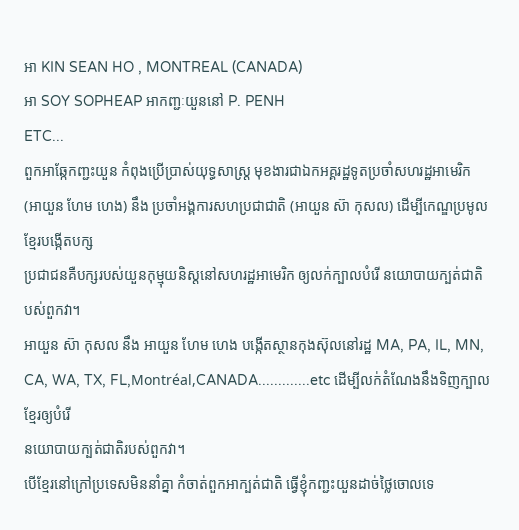អា KIN SEAN HO , MONTREAL (CANADA)
អា SOY SOPHEAP អាកញ្ជៈយួននៅ P. PENH
ETC...
ពួកអាឆ្កែកញ្ជះយួន កំពុងប្រើប្រាស់យុទ្ធសាស្រ្ត មុខងារជាឯកអគ្គរដ្ឋទូតប្រចាំសហរដ្ឋអាមេរិក
(អាយួន ហែម ហេង) នឹង ប្រចាំអង្គការសហប្រជាជាតិ (អាយួន ស៊ា កុសល) ដើម្បីកេណ្ឌប្រមូលខ្មែរបង្កើតបក្ស
ប្រជាជនគឺបក្សរបស់យួនកុម្មុយនិស្តនៅសហរដ្ឋអាមេរិក ឲ្យលក់ក្បាលបំរើ នយោបាយក្បត់ជាតិ បស់ពួកវា។
អាយួន ស៊ា កុសល នឹង អាយួន ហែម ហេង បង្កើតស្ថានកុងស៊ុលនៅរដ្ឋ MA, PA, IL, MN, CA, WA, TX, FL,Montréal,CANADA.............etc ដើម្បីលក់តំណែងនឹងទិញក្បាលខ្មែរឲ្យបំរើ
នយោបាយក្បត់ជាតិរបស់ពួកវា។
បើខ្មែរនៅក្រៅប្រទេសមិននាំគ្នា កំចាត់ពួកអាក្បត់ជាតិ ធ្វើខ្ញុំកញ្ជះយួនដាច់ថ្លៃចោលទេ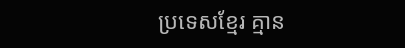ប្រទេសខ្មែរ គ្មាន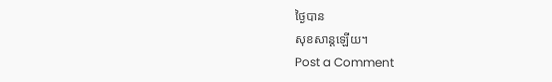ថ្ងៃបាន
សុខសាន្តឡើយ។
Post a Comment